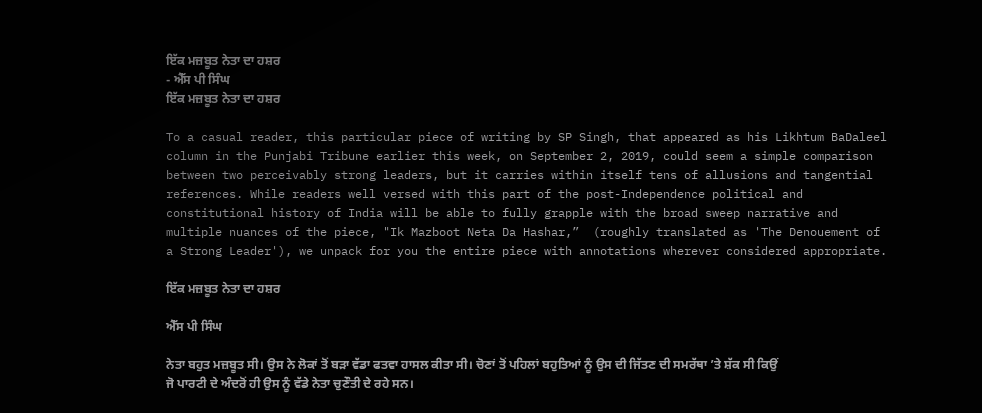ਇੱਕ ਮਜ਼ਬੂਤ ਨੇਤਾ ਦਾ ਹਸ਼ਰ
- ਐੱਸ ਪੀ ਸਿੰਘ
ਇੱਕ ਮਜ਼ਬੂਤ ਨੇਤਾ ਦਾ ਹਸ਼ਰ

To a casual reader, this particular piece of writing by SP Singh, that appeared as his Likhtum BaDaleel column in the Punjabi Tribune earlier this week, on September 2, 2019, could seem a simple comparison between two perceivably strong leaders, but it carries within itself tens of allusions and tangential references. While readers well versed with this part of the post-Independence political and constitutional history of India will be able to fully grapple with the broad sweep narrative and multiple nuances of the piece, "Ik Mazboot Neta Da Hashar,”  (roughly translated as 'The Denouement of a Strong Leader'), we unpack for you the entire piece with annotations wherever considered appropriate.

ਇੱਕ ਮਜ਼ਬੂਤ ਨੇਤਾ ਦਾ ਹਸ਼ਰ

ਐੱਸ ਪੀ ਸਿੰਘ

ਨੇਤਾ ਬਹੁਤ ਮਜ਼ਬੂਤ ਸੀ। ਉਸ ਨੇ ਲੋਕਾਂ ਤੋਂ ਬੜਾ ਵੱਡਾ ਫਤਵਾ ਹਾਸਲ ਕੀਤਾ ਸੀ। ਚੋਣਾਂ ਤੋਂ ਪਹਿਲਾਂ ਬਹੁਤਿਆਂ ਨੂੰ ਉਸ ਦੀ ਜਿੱਤਣ ਦੀ ਸਮਰੱਥਾ ’ਤੇ ਸ਼ੱਕ ਸੀ ਕਿਉਂ ਜੋ ਪਾਰਟੀ ਦੇ ਅੰਦਰੋਂ ਹੀ ਉਸ ਨੂੰ ਵੱਡੇ ਨੇਤਾ ਚੁਣੌਤੀ ਦੇ ਰਹੇ ਸਨ।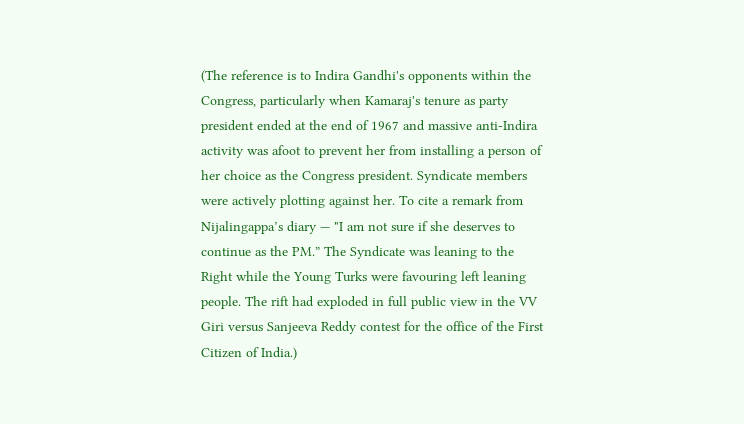(The reference is to Indira Gandhi's opponents within the Congress, particularly when Kamaraj's tenure as party president ended at the end of 1967 and massive anti-Indira activity was afoot to prevent her from installing a person of her choice as the Congress president. Syndicate members were actively plotting against her. To cite a remark from Nijalingappa’s diary — "I am not sure if she deserves to continue as the PM.” The Syndicate was leaning to the Right while the Young Turks were favouring left leaning people. The rift had exploded in full public view in the VV Giri versus Sanjeeva Reddy contest for the office of the First Citizen of India.)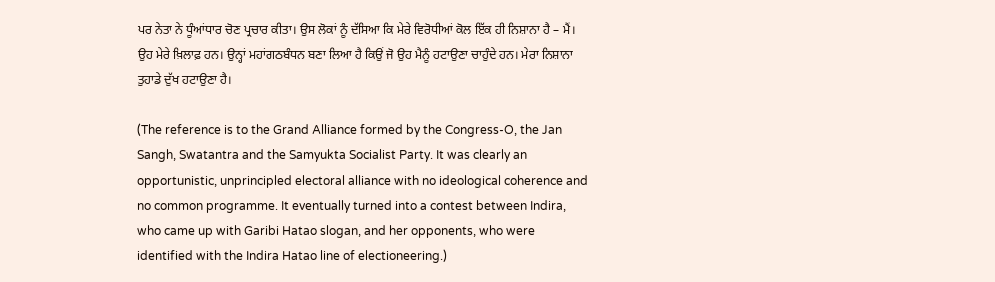ਪਰ ਨੇਤਾ ਨੇ ਧੂੰਆਂਧਾਰ ਚੋਣ ਪ੍ਰਚਾਰ ਕੀਤਾ। ਉਸ ਲੋਕਾਂ ਨੂੰ ਦੱਸਿਆ ਕਿ ਮੇਰੇ ਵਿਰੋਧੀਆਂ ਕੋਲ ਇੱਕ ਹੀ ਨਿਸ਼ਾਨਾ ਹੈ – ਮੈਂ। ਉਹ ਮੇਰੇ ਖ਼ਿਲਾਫ਼ ਹਨ। ਉਨ੍ਹਾਂ ਮਹਾਂਗਠਬੰਧਨ ਬਣਾ ਲਿਆ ਹੈ ਕਿਉਂ ਜੋ ਉਹ ਮੈਨੂੰ ਹਟਾਉਣਾ ਚਾਹੁੰਦੇ ਹਨ। ਮੇਰਾ ਨਿਸ਼ਾਨਾ ਤੁਹਾਡੇ ਦੁੱਖ ਹਟਾਉਣਾ ਹੈ।

(The reference is to the Grand Alliance formed by the Congress-O, the Jan Sangh, Swatantra and the Samyukta Socialist Party. It was clearly an opportunistic, unprincipled electoral alliance with no ideological coherence and no common programme. It eventually turned into a contest between Indira, who came up with Garibi Hatao slogan, and her opponents, who were identified with the Indira Hatao line of electioneering.)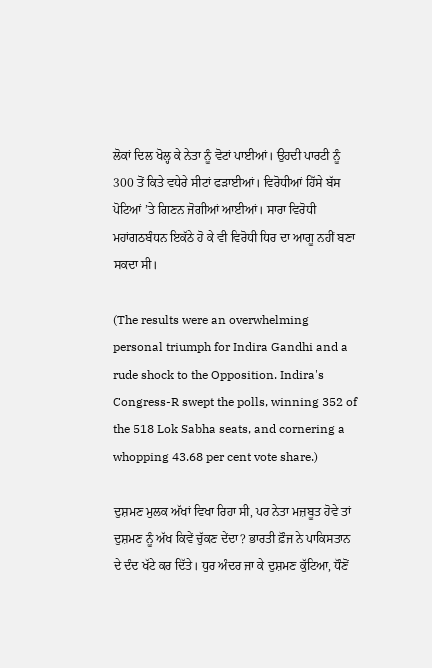ਲੋਕਾਂ ਦਿਲ ਖੋਲ੍ਹ ਕੇ ਨੇਤਾ ਨੂੰ ਵੋਟਾਂ ਪਾਈਆਂ। ਉਹਦੀ ਪਾਰਟੀ ਨੂੰ 300 ਤੋਂ ਕਿਤੇ ਵਧੇਰੇ ਸੀਟਾਂ ਫੜਾਈਆਂ। ਵਿਰੋਧੀਆਂ ਹਿੱਸੇ ਬੱਸ ਪੋਟਿਆਂ ’ਤੇ ਗਿਣਨ ਜੋਗੀਆਂ ਆਈਆਂ। ਸਾਰਾ ਵਿਰੋਧੀ ਮਹਾਂਗਠਬੰਧਨ ਇਕੱਠੇ ਹੋ ਕੇ ਵੀ ਵਿਰੋਧੀ ਧਿਰ ਦਾ ਆਗੂ ਨਹੀਂ ਬਣਾ ਸਕਦਾ ਸੀ।

(The results were an overwhelming personal triumph for Indira Gandhi and a rude shock to the Opposition. Indira's Congress-R swept the polls, winning 352 of the 518 Lok Sabha seats, and cornering a whopping 43.68 per cent vote share.)

ਦੁਸ਼ਮਣ ਮੁਲਕ ਅੱਖਾਂ ਵਿਖਾ ਰਿਹਾ ਸੀ, ਪਰ ਨੇਤਾ ਮਜ਼ਬੂਤ ਹੋਵੇ ਤਾਂ ਦੁਸ਼ਮਣ ਨੂੰ ਅੱਖ ਕਿਵੇਂ ਚੁੱਕਣ ਦੇਂਦਾ? ਭਾਰਤੀ ਫ਼ੌਜ ਨੇ ਪਾਕਿਸਤਾਨ ਦੇ ਦੰਦ ਖੱਟੇ ਕਰ ਦਿੱਤੇ। ਧੁਰ ਅੰਦਰ ਜਾ ਕੇ ਦੁਸ਼ਮਣ ਕੁੱਟਿਆ, ਧੌਣੋਂ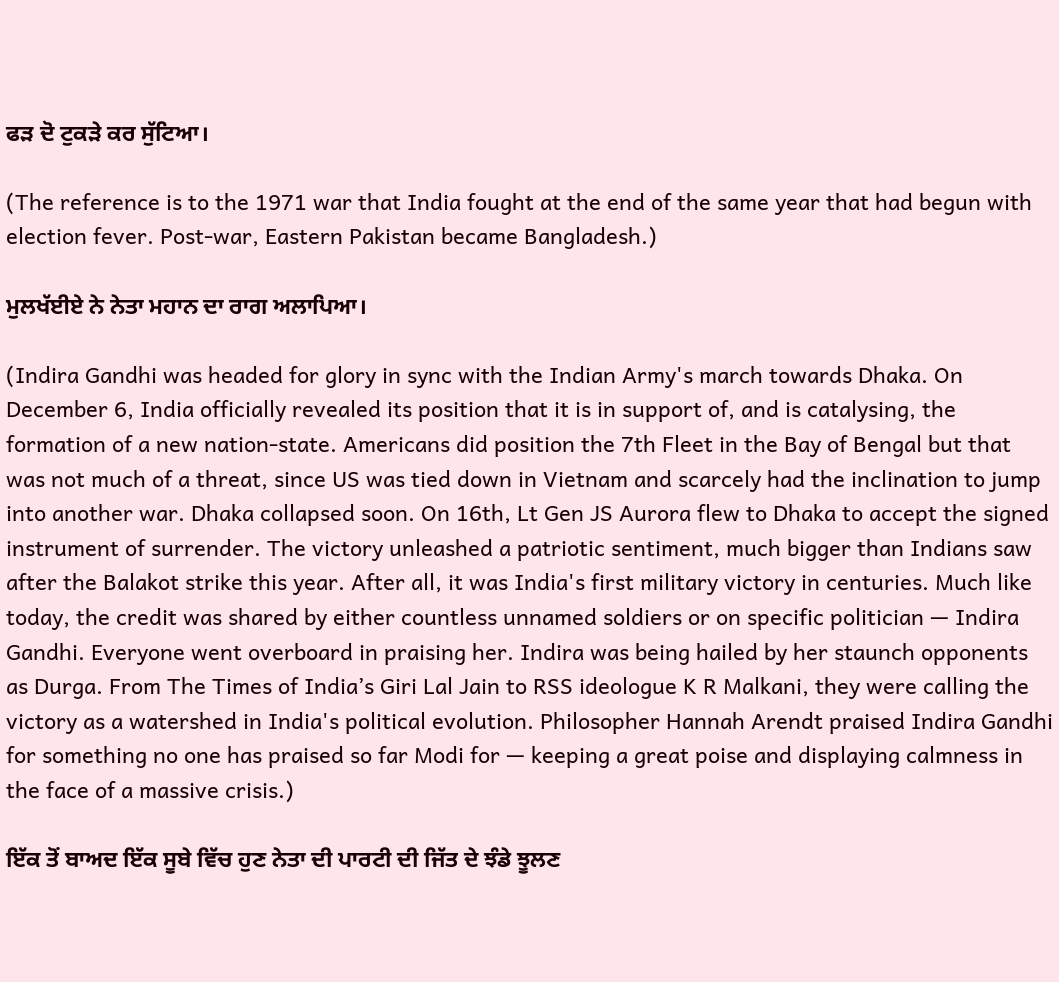ਫੜ ਦੋ ਟੁਕੜੇ ਕਰ ਸੁੱਟਿਆ।

(The reference is to the 1971 war that India fought at the end of the same year that had begun with election fever. Post-war, Eastern Pakistan became Bangladesh.)

ਮੁਲਖੱਈਏ ਨੇ ਨੇਤਾ ਮਹਾਨ ਦਾ ਰਾਗ ਅਲਾਪਿਆ।

(Indira Gandhi was headed for glory in sync with the Indian Army's march towards Dhaka. On December 6, India officially revealed its position that it is in support of, and is catalysing, the formation of a new nation-state. Americans did position the 7th Fleet in the Bay of Bengal but that was not much of a threat, since US was tied down in Vietnam and scarcely had the inclination to jump into another war. Dhaka collapsed soon. On 16th, Lt Gen JS Aurora flew to Dhaka to accept the signed instrument of surrender. The victory unleashed a patriotic sentiment, much bigger than Indians saw after the Balakot strike this year. After all, it was India's first military victory in centuries. Much like today, the credit was shared by either countless unnamed soldiers or on specific politician — Indira Gandhi. Everyone went overboard in praising her. Indira was being hailed by her staunch opponents as Durga. From The Times of India’s Giri Lal Jain to RSS ideologue K R Malkani, they were calling the victory as a watershed in India's political evolution. Philosopher Hannah Arendt praised Indira Gandhi for something no one has praised so far Modi for — keeping a great poise and displaying calmness in the face of a massive crisis.)

ਇੱਕ ਤੋਂ ਬਾਅਦ ਇੱਕ ਸੂਬੇ ਵਿੱਚ ਹੁਣ ਨੇਤਾ ਦੀ ਪਾਰਟੀ ਦੀ ਜਿੱਤ ਦੇ ਝੰਡੇ ਝੂਲਣ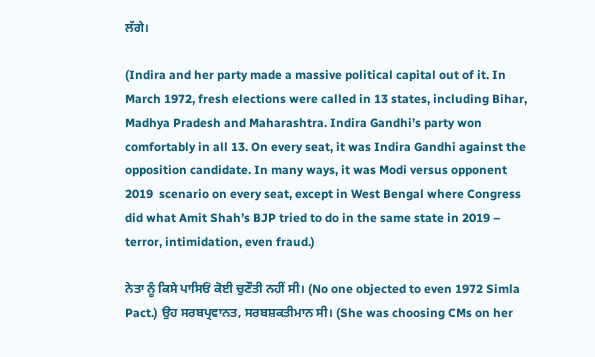ਲੱਗੇ।

(Indira and her party made a massive political capital out of it. In March 1972, fresh elections were called in 13 states, including Bihar, Madhya Pradesh and Maharashtra. Indira Gandhi’s party won comfortably in all 13. On every seat, it was Indira Gandhi against the opposition candidate. In many ways, it was Modi versus opponent 2019  scenario on every seat, except in West Bengal where Congress did what Amit Shah’s BJP tried to do in the same state in 2019 – terror, intimidation, even fraud.)

ਨੇਤਾ ਨੂੰ ਕਿਸੇ ਪਾਸਿਓਂ ਕੋਈ ਚੁਣੌਤੀ ਨਹੀਂ ਸੀ। (No one objected to even 1972 Simla Pact.) ਉਹ ਸਰਬਪ੍ਰਵਾਨਤ, ਸਰਬਸ਼ਕਤੀਮਾਨ ਸੀ। (She was choosing CMs on her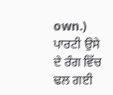own.) ਪਾਰਟੀ ਉਸੇ ਦੇ ਰੰਗ ਵਿੱਚ ਢਲ ਗਈ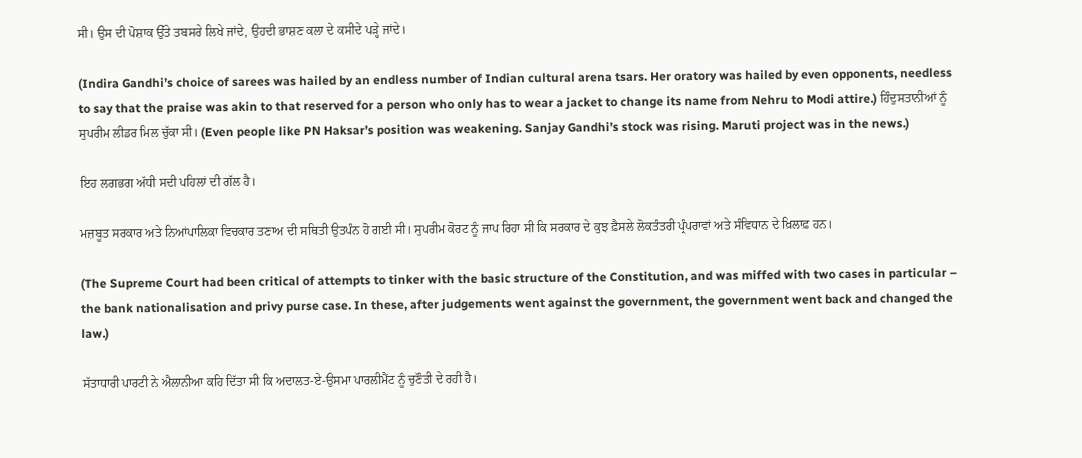ਸੀ। ਉਸ ਦੀ ਪੋਸ਼ਾਕ ਉੱਤੇ ਤਬਸਰੇ ਲਿਖੇ ਜਾਂਦੇ, ਉਹਦੀ ਭਾਸ਼ਣ ਕਲਾ ਦੇ ਕਸੀਦੇ ਪੜ੍ਹੇ ਜਾਂਦੇ।

(Indira Gandhi’s choice of sarees was hailed by an endless number of Indian cultural arena tsars. Her oratory was hailed by even opponents, needless to say that the praise was akin to that reserved for a person who only has to wear a jacket to change its name from Nehru to Modi attire.) ਹਿੰਦੁਸਤਾਨੀਆਂ ਨੂੰ ਸੁਪਰੀਮ ਲੀਡਰ ਮਿਲ ਚੁੱਕਾ ਸੀ। (Even people like PN Haksar’s position was weakening. Sanjay Gandhi’s stock was rising. Maruti project was in the news.)

ਇਹ ਲਗਭਗ ਅੱਧੀ ਸਦੀ ਪਹਿਲਾਂ ਦੀ ਗੱਲ ਹੈ।

ਮਜ਼ਬੂਤ ਸਰਕਾਰ ਅਤੇ ਨਿਆਂਪਾਲਿਕਾ ਵਿਚਕਾਰ ਤਣਾਅ ਦੀ ਸਥਿਤੀ ਉਤਪੰਨ ਹੋ ਗਈ ਸੀ। ਸੁਪਰੀਮ ਕੋਰਟ ਨੂੰ ਜਾਪ ਰਿਹਾ ਸੀ ਕਿ ਸਰਕਾਰ ਦੇ ਕੁਝ ਫ਼ੈਸਲੇ ਲੋਕਤੰਤਰੀ ਪ੍ਰੰਪਰਾਵਾਂ ਅਤੇ ਸੰਵਿਧਾਨ ਦੇ ਖ਼ਿਲਾਫ਼ ਹਨ।

(The Supreme Court had been critical of attempts to tinker with the basic structure of the Constitution, and was miffed with two cases in particular – the bank nationalisation and privy purse case. In these, after judgements went against the government, the government went back and changed the law.)

ਸੱਤਾਧਾਰੀ ਪਾਰਟੀ ਨੇ ਐਲਾਨੀਆ ਕਹਿ ਦਿੱਤਾ ਸੀ ਕਿ ਅਦਾਲਤ-ਏ-ਉਸਮਾ ਪਾਰਲੀਮੈਂਟ ਨੂੰ ਚੁਣੌਤੀ ਦੇ ਰਹੀ ਹੈ।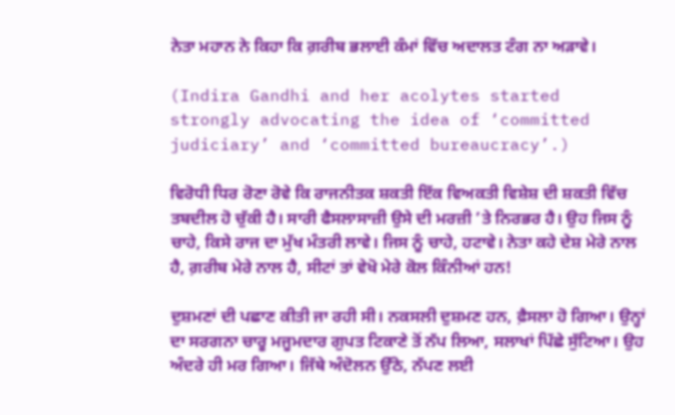ਨੇਤਾ ਮਹਾਨ ਨੇ ਕਿਹਾ ਕਿ ਗ਼ਰੀਬ ਭਲਾਈ ਕੰਮਾਂ ਵਿੱਚ ਅਦਾਲਤ ਟੰਗ ਨਾ ਅੜਾਵੇ।

(Indira Gandhi and her acolytes started strongly advocating the idea of ‘committed judiciary’ and ‘committed bureaucracy’.)

ਵਿਰੋਧੀ ਧਿਰ ਰੋਣਾ ਰੋਵੇ ਕਿ ਰਾਜਨੀਤਕ ਸ਼ਕਤੀ ਇੱਕ ਵਿਅਕਤੀ ਵਿਸ਼ੇਸ਼ ਦੀ ਸ਼ਕਤੀ ਵਿੱਚ ਤਬਦੀਲ ਹੋ ਚੁੱਕੀ ਹੈ। ਸਾਰੀ ਫੈਸਲਾਸਾਜ਼ੀ ਉਸੇ ਦੀ ਮਰਜ਼ੀ ’ਤੇ ਨਿਰਭਰ ਹੈ। ਉਹ ਜਿਸ ਨੂੰ ਚਾਹੇ, ਕਿਸੇ ਰਾਜ ਦਾ ਮੁੱਖ ਮੰਤਰੀ ਲਾਵੇ। ਜਿਸ ਨੂੰ ਚਾਹੇ, ਹਟਾਵੇ। ਨੇਤਾ ਕਹੇ ਦੇਸ਼ ਮੇਰੇ ਨਾਲ ਹੈ, ਗ਼ਰੀਬ ਮੇਰੇ ਨਾਲ ਹੈ, ਸੀਟਾਂ ਤਾਂ ਵੇਖੋ ਮੇਰੇ ਕੋਲ ਕਿੰਨੀਆਂ ਹਨ!

ਦੁਸ਼ਮਣਾਂ ਦੀ ਪਛਾਣ ਕੀਤੀ ਜਾ ਰਹੀ ਸੀ। ਨਕਸਲੀ ਦੁਸ਼ਮਣ ਹਨ, ਫ਼ੈਸਲਾ ਹੋ ਗਿਆ। ਉਨ੍ਹਾਂ ਦਾ ਸਰਗਨਾ ਚਾਰੂ ਮਜੂਮਦਾਰ ਗੁਪਤ ਟਿਕਾਣੇ ਤੋਂ ਨੱਪ ਲਿਆ, ਸਲਾਖਾਂ ਪਿੱਛੇ ਸੁੱਟਿਆ। ਉਹ ਅੰਦਰੇ ਹੀ ਮਰ ਗਿਆ। ਜਿੱਥੇ ਅੰਦੋਲਨ ਉੱਠੇ, ਨੱਪਣ ਲਈ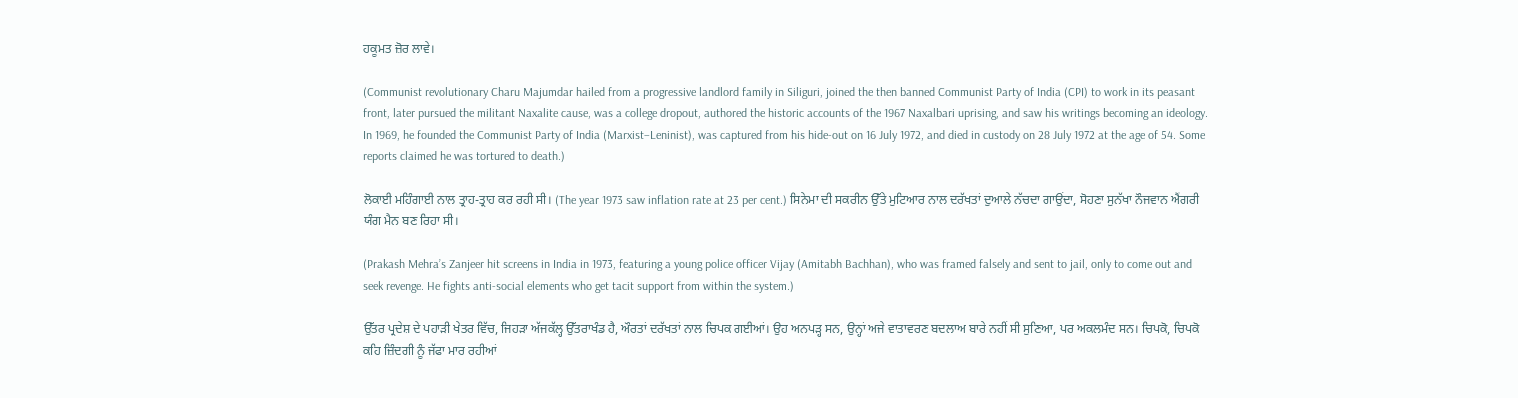ਹਕੂਮਤ ਜ਼ੋਰ ਲਾਵੇ।

(Communist revolutionary Charu Majumdar hailed from a progressive landlord family in Siliguri, joined the then banned Communist Party of India (CPI) to work in its peasant front, later pursued the militant Naxalite cause, was a college dropout, authored the historic accounts of the 1967 Naxalbari uprising, and saw his writings becoming an ideology. In 1969, he founded the Communist Party of India (Marxist–Leninist), was captured from his hide-out on 16 July 1972, and died in custody on 28 July 1972 at the age of 54. Some reports claimed he was tortured to death.)

ਲੋਕਾਈ ਮਹਿੰਗਾਈ ਨਾਲ ਤ੍ਰਾਹ-ਤ੍ਰਾਹ ਕਰ ਰਹੀ ਸੀ। (The year 1973 saw inflation rate at 23 per cent.) ਸਿਨੇਮਾ ਦੀ ਸਕਰੀਨ ਉੱਤੇ ਮੁਟਿਆਰ ਨਾਲ ਦਰੱਖਤਾਂ ਦੁਆਲੇ ਨੱਚਦਾ ਗਾਉਂਦਾ, ਸੋਹਣਾ ਸੁਨੱਖਾ ਨੌਜਵਾਨ ਐਂਗਰੀ ਯੰਗ ਮੈਨ ਬਣ ਰਿਹਾ ਸੀ।

(Prakash Mehra’s Zanjeer hit screens in India in 1973, featuring a young police officer Vijay (Amitabh Bachhan), who was framed falsely and sent to jail, only to come out and seek revenge. He fights anti-social elements who get tacit support from within the system.)

ਉੱਤਰ ਪ੍ਰਦੇਸ਼ ਦੇ ਪਹਾੜੀ ਖੇਤਰ ਵਿੱਚ, ਜਿਹੜਾ ਅੱਜਕੱਲ੍ਹ ਉੱਤਰਾਖੰਡ ਹੈ, ਔਰਤਾਂ ਦਰੱਖਤਾਂ ਨਾਲ ਚਿਪਕ ਗਈਆਂ। ਉਹ ਅਨਪੜ੍ਹ ਸਨ, ਉਨ੍ਹਾਂ ਅਜੇ ਵਾਤਾਵਰਣ ਬਦਲਾਅ ਬਾਰੇ ਨਹੀਂ ਸੀ ਸੁਣਿਆ, ਪਰ ਅਕਲਮੰਦ ਸਨ। ਚਿਪਕੋ, ਚਿਪਕੋ ਕਹਿ ਜ਼ਿੰਦਗੀ ਨੂੰ ਜੱਫਾ ਮਾਰ ਰਹੀਆਂ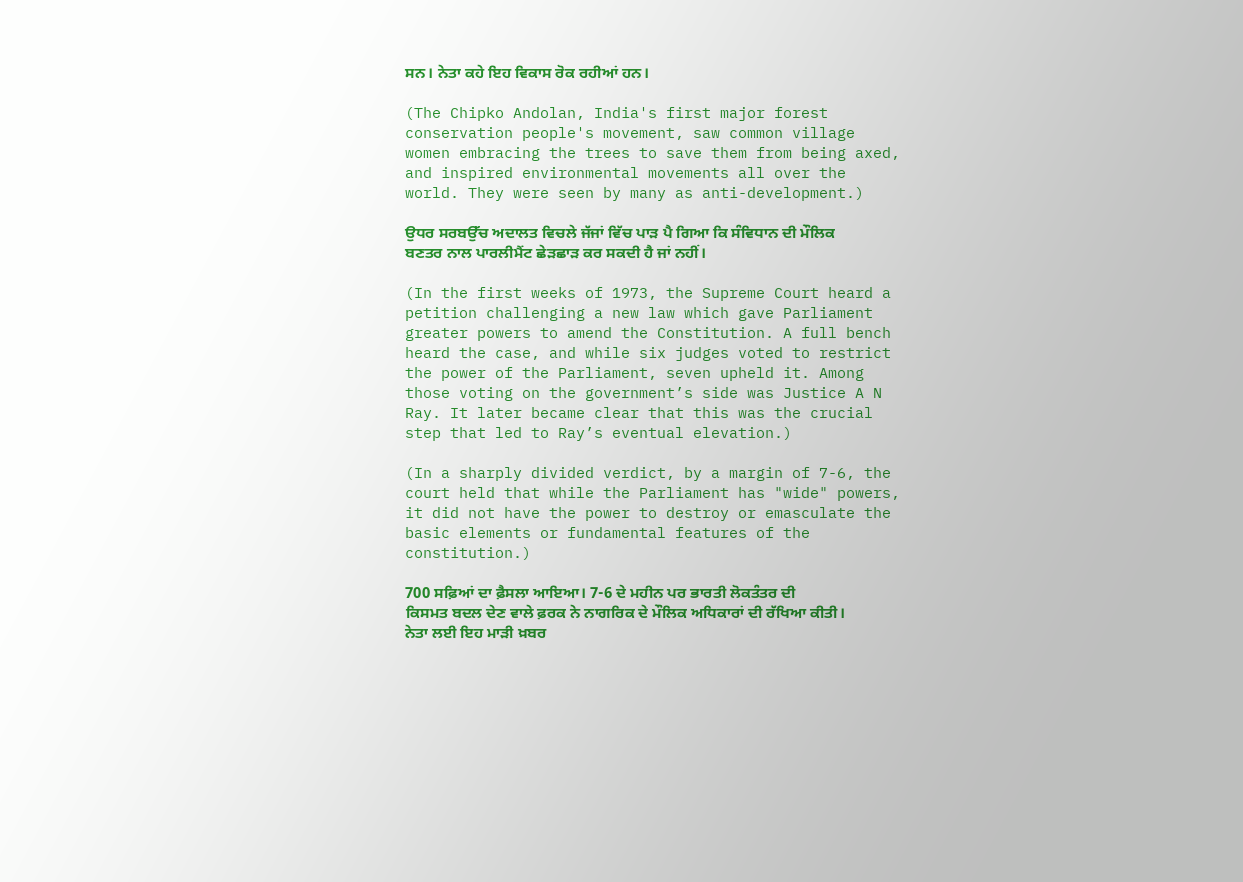ਸਨ। ਨੇਤਾ ਕਹੇ ਇਹ ਵਿਕਾਸ ਰੋਕ ਰਹੀਆਂ ਹਨ।

(The Chipko Andolan, India's first major forest conservation people's movement, saw common village women embracing the trees to save them from being axed, and inspired environmental movements all over the world. They were seen by many as anti-development.)

ਉਧਰ ਸਰਬਉੱਚ ਅਦਾਲਤ ਵਿਚਲੇ ਜੱਜਾਂ ਵਿੱਚ ਪਾੜ ਪੈ ਗਿਆ ਕਿ ਸੰਵਿਧਾਨ ਦੀ ਮੌਲਿਕ ਬਣਤਰ ਨਾਲ ਪਾਰਲੀਮੈਂਟ ਛੇੜਛਾੜ ਕਰ ਸਕਦੀ ਹੈ ਜਾਂ ਨਹੀਂ।

(In the first weeks of 1973, the Supreme Court heard a petition challenging a new law which gave Parliament greater powers to amend the Constitution. A full bench heard the case, and while six judges voted to restrict the power of the Parliament, seven upheld it. Among those voting on the government’s side was Justice A N Ray. It later became clear that this was the crucial step that led to Ray’s eventual elevation.)

(In a sharply divided verdict, by a margin of 7-6, the court held that while the Parliament has "wide" powers, it did not have the power to destroy or emasculate the basic elements or fundamental features of the constitution.)

700 ਸਫ਼ਿਆਂ ਦਾ ਫ਼ੈਸਲਾ ਆਇਆ। 7-6 ਦੇ ਮਹੀਨ ਪਰ ਭਾਰਤੀ ਲੋਕਤੰਤਰ ਦੀ ਕਿਸਮਤ ਬਦਲ ਦੇਣ ਵਾਲੇ ਫ਼ਰਕ ਨੇ ਨਾਗਰਿਕ ਦੇ ਮੌਲਿਕ ਅਧਿਕਾਰਾਂ ਦੀ ਰੱਖਿਆ ਕੀਤੀ। ਨੇਤਾ ਲਈ ਇਹ ਮਾੜੀ ਖ਼ਬਰ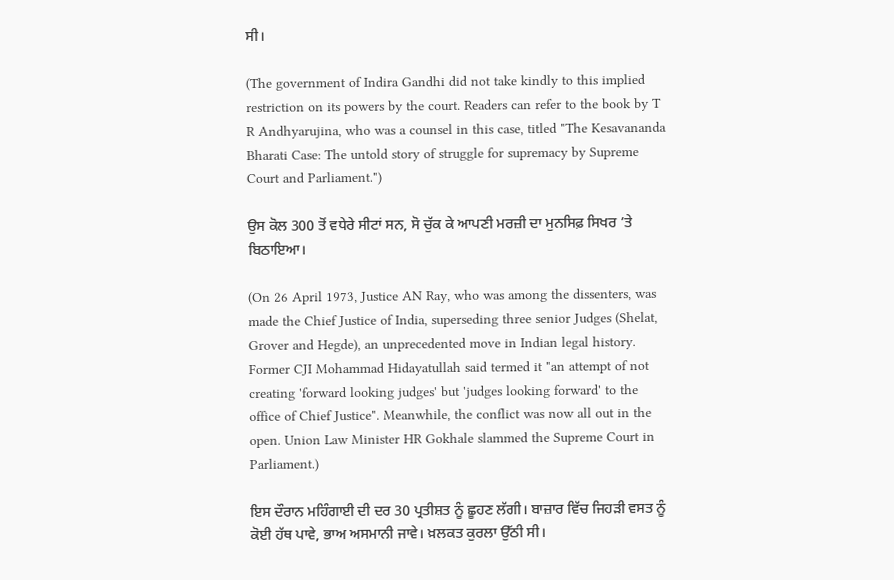ਸੀ।

(The government of Indira Gandhi did not take kindly to this implied restriction on its powers by the court. Readers can refer to the book by T R Andhyarujina, who was a counsel in this case, titled "The Kesavananda Bharati Case: The untold story of struggle for supremacy by Supreme Court and Parliament.")

ਉਸ ਕੋਲ 300 ਤੋਂ ਵਧੇਰੇ ਸੀਟਾਂ ਸਨ, ਸੋ ਚੁੱਕ ਕੇ ਆਪਣੀ ਮਰਜ਼ੀ ਦਾ ਮੁਨਸਿਫ਼ ਸਿਖਰ ’ਤੇ ਬਿਠਾਇਆ।

(On 26 April 1973, Justice AN Ray, who was among the dissenters, was made the Chief Justice of India, superseding three senior Judges (Shelat, Grover and Hegde), an unprecedented move in Indian legal history. Former CJI Mohammad Hidayatullah said termed it "an attempt of not creating 'forward looking judges' but 'judges looking forward' to the office of Chief Justice". Meanwhile, the conflict was now all out in the open. Union Law Minister HR Gokhale slammed the Supreme Court in Parliament.)

ਇਸ ਦੌਰਾਨ ਮਹਿੰਗਾਈ ਦੀ ਦਰ 30 ਪ੍ਰਤੀਸ਼ਤ ਨੂੰ ਛੂਹਣ ਲੱਗੀ। ਬਾਜ਼ਾਰ ਵਿੱਚ ਜਿਹੜੀ ਵਸਤ ਨੂੰ ਕੋਈ ਹੱਥ ਪਾਵੇ, ਭਾਅ ਅਸਮਾਨੀ ਜਾਵੇ। ਖ਼ਲਕਤ ਕੁਰਲਾ ਉੱਠੀ ਸੀ।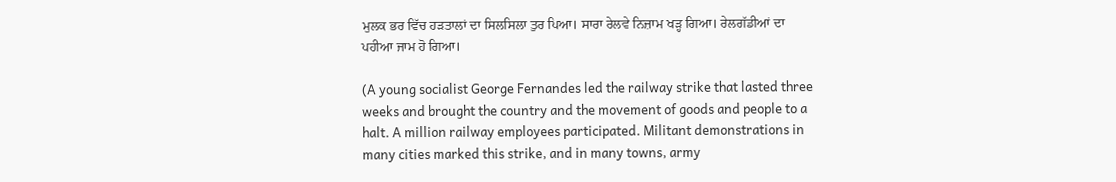ਮੁਲਕ ਭਰ ਵਿੱਚ ਹੜਤਾਲਾਂ ਦਾ ਸਿਲਸਿਲਾ ਤੁਰ ਪਿਆ। ਸਾਰਾ ਰੇਲਵੇ ਨਿਜ਼ਾਮ ਖੜ੍ਹ ਗਿਆ। ਰੇਲਗੱਡੀਆਂ ਦਾ ਪਹੀਆ ਜਾਮ ਹੋ ਗਿਆ।

(A young socialist George Fernandes led the railway strike that lasted three weeks and brought the country and the movement of goods and people to a halt. A million railway employees participated. Militant demonstrations in many cities marked this strike, and in many towns, army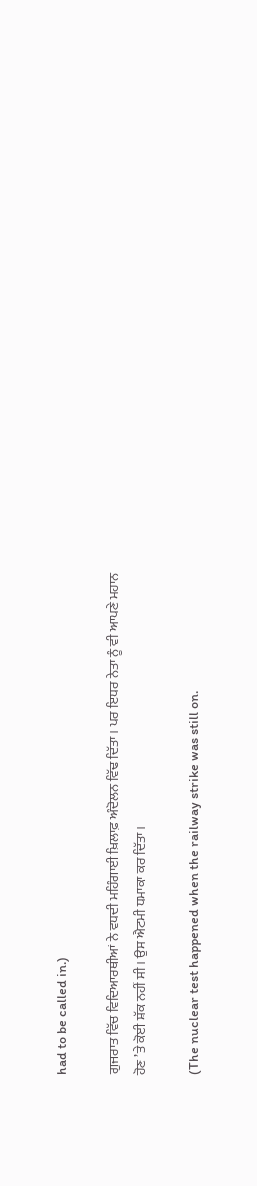had to be called in.)

ਗੁਜਰਾਤ ਵਿੱਚ ਵਿਦਿਆਰਥੀਆਂ ਨੇ ਵਧਦੀ ਮਹਿੰਗਾਈ ਖ਼ਿਲਾਫ਼ ਅੰਦੋਲਨ ਵਿੱਢ ਦਿੱਤਾ। ਪਰ ਇਧਰ ਨੇਤਾ ਨੂੰ ਵੀ ਆਪਣੇ ਮਹਾਨ ਹੋਣ ’ਤੇ ਕੋਈ ਸ਼ੱਕ ਨਹੀਂ ਸੀ। ਉਸ ਐਟਮੀ ਧਮਾਕਾ ਕਰ ਦਿੱਤਾ।

(The nuclear test happened when the railway strike was still on.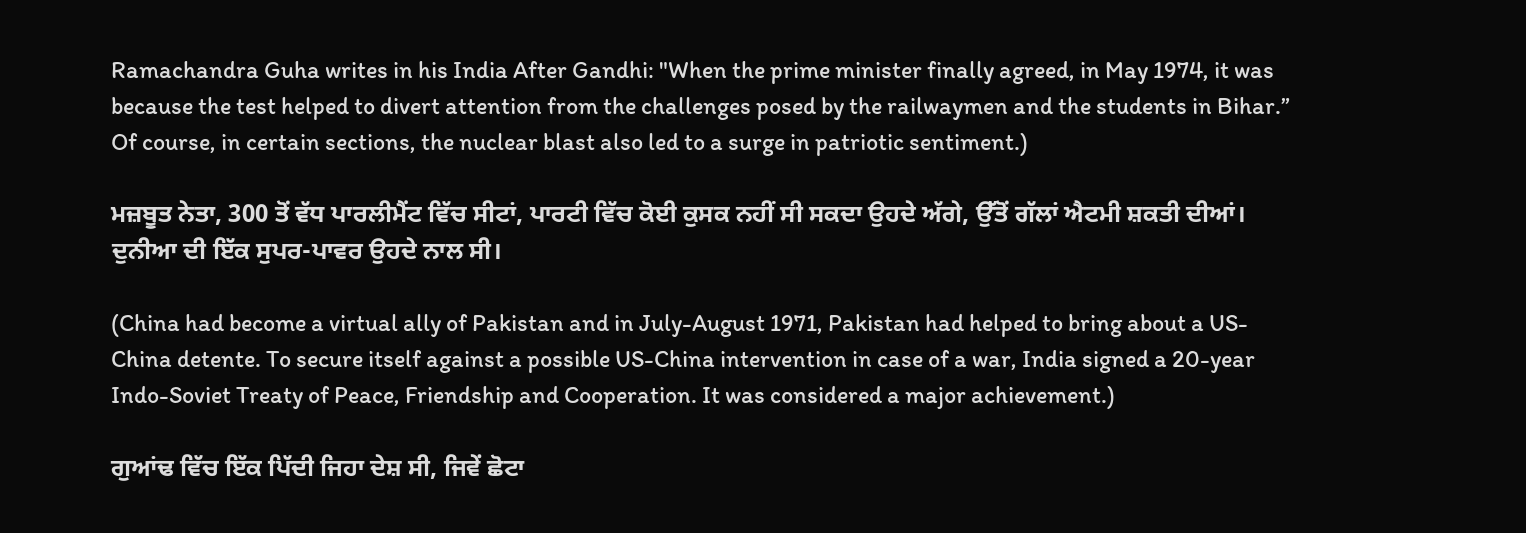Ramachandra Guha writes in his India After Gandhi: "When the prime minister finally agreed, in May 1974, it was because the test helped to divert attention from the challenges posed by the railwaymen and the students in Bihar.” Of course, in certain sections, the nuclear blast also led to a surge in patriotic sentiment.)

ਮਜ਼ਬੂਤ ਨੇਤਾ, 300 ਤੋਂ ਵੱਧ ਪਾਰਲੀਮੈਂਟ ਵਿੱਚ ਸੀਟਾਂ, ਪਾਰਟੀ ਵਿੱਚ ਕੋਈ ਕੁਸਕ ਨਹੀਂ ਸੀ ਸਕਦਾ ਉਹਦੇ ਅੱਗੇ, ਉੱਤੋਂ ਗੱਲਾਂ ਐਟਮੀ ਸ਼ਕਤੀ ਦੀਆਂ। ਦੁਨੀਆ ਦੀ ਇੱਕ ਸੁਪਰ-ਪਾਵਰ ਉਹਦੇ ਨਾਲ ਸੀ।

(China had become a virtual ally of Pakistan and in July-August 1971, Pakistan had helped to bring about a US-China detente. To secure itself against a possible US-China intervention in case of a war, India signed a 20-year Indo-Soviet Treaty of Peace, Friendship and Cooperation. It was considered a major achievement.)

ਗੁਆਂਢ ਵਿੱਚ ਇੱਕ ਪਿੱਦੀ ਜਿਹਾ ਦੇਸ਼ ਸੀ, ਜਿਵੇਂ ਛੋਟਾ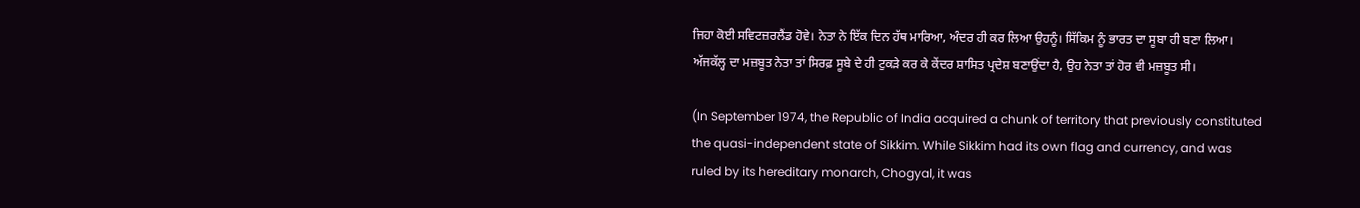ਜਿਹਾ ਕੋਈ ਸਵਿਟਜ਼ਰਲੈਂਡ ਹੋਵੇ। ਨੇਤਾ ਨੇ ਇੱਕ ਦਿਨ ਹੱਥ ਮਾਰਿਆ, ਅੰਦਰ ਹੀ ਕਰ ਲਿਆ ਉਹਨੂੰ। ਸਿੱਕਿਮ ਨੂੰ ਭਾਰਤ ਦਾ ਸੂਬਾ ਹੀ ਬਣਾ ਲਿਆ। ਅੱਜਕੱਲ੍ਹ ਦਾ ਮਜ਼ਬੂਤ ਨੇਤਾ ਤਾਂ ਸਿਰਫ਼ ਸੂਬੇ ਦੇ ਹੀ ਟੁਕੜੇ ਕਰ ਕੇ ਕੇਂਦਰ ਸ਼ਾਸਿਤ ਪ੍ਰਦੇਸ਼ ਬਣਾਉਂਦਾ ਹੈ, ਉਹ ਨੇਤਾ ਤਾਂ ਹੋਰ ਵੀ ਮਜ਼ਬੂਤ ਸੀ।

(In September 1974, the Republic of India acquired a chunk of territory that previously constituted the quasi-independent state of Sikkim. While Sikkim had its own flag and currency, and was ruled by its hereditary monarch, Chogyal, it was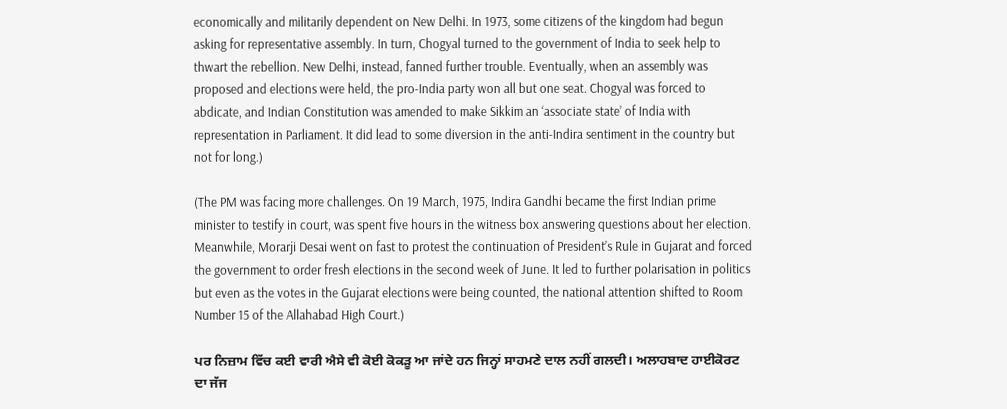economically and militarily dependent on New Delhi. In 1973, some citizens of the kingdom had begun asking for representative assembly. In turn, Chogyal turned to the government of India to seek help to thwart the rebellion. New Delhi, instead, fanned further trouble. Eventually, when an assembly was proposed and elections were held, the pro-India party won all but one seat. Chogyal was forced to abdicate, and Indian Constitution was amended to make Sikkim an ‘associate state’ of India with representation in Parliament. It did lead to some diversion in the anti-Indira sentiment in the country but not for long.)

(The PM was facing more challenges. On 19 March, 1975, Indira Gandhi became the first Indian prime minister to testify in court, was spent five hours in the witness box answering questions about her election. Meanwhile, Morarji Desai went on fast to protest the continuation of President’s Rule in Gujarat and forced the government to order fresh elections in the second week of June. It led to further polarisation in politics but even as the votes in the Gujarat elections were being counted, the national attention shifted to Room Number 15 of the Allahabad High Court.)

ਪਰ ਨਿਜ਼ਾਮ ਵਿੱਚ ਕਈ ਵਾਰੀ ਐਸੇ ਵੀ ਕੋਈ ਕੋਕੜੂ ਆ ਜਾਂਦੇ ਹਨ ਜਿਨ੍ਹਾਂ ਸਾਹਮਣੇ ਦਾਲ ਨਹੀਂ ਗਲਦੀ। ਅਲਾਹਬਾਦ ਹਾਈਕੋਰਟ ਦਾ ਜੱਜ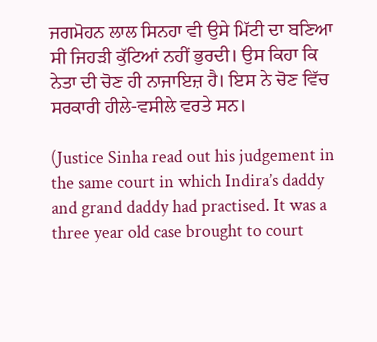ਜਗਮੋਹਨ ਲਾਲ ਸਿਨਹਾ ਵੀ ਉਸੇ ਮਿੱਟੀ ਦਾ ਬਣਿਆ ਸੀ ਜਿਹੜੀ ਕੁੱਟਿਆਂ ਨਹੀਂ ਭੁਰਦੀ। ਉਸ ਕਿਹਾ ਕਿ ਨੇਤਾ ਦੀ ਚੋਣ ਹੀ ਨਾਜਾਇਜ਼ ਹੈ। ਇਸ ਨੇ ਚੋਣ ਵਿੱਚ ਸਰਕਾਰੀ ਹੀਲੇ-ਵਸੀਲੇ ਵਰਤੇ ਸਨ।

(Justice Sinha read out his judgement in the same court in which Indira’s daddy and grand daddy had practised. It was a three year old case brought to court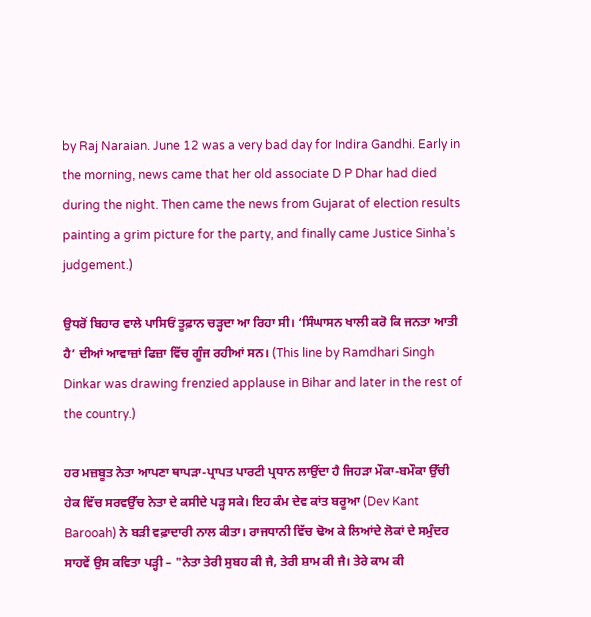by Raj Naraian. June 12 was a very bad day for Indira Gandhi. Early in the morning, news came that her old associate D P Dhar had died during the night. Then came the news from Gujarat of election results painting a grim picture for the party, and finally came Justice Sinha’s judgement.)

ਉਧਰੋਂ ਬਿਹਾਰ ਵਾਲੇ ਪਾਸਿਓਂ ਤੂਫ਼ਾਨ ਚੜ੍ਹਦਾ ਆ ਰਿਹਾ ਸੀ। ‘ਸਿੰਘਾਸਨ ਖਾਲੀ ਕਰੋ ਕਿ ਜਨਤਾ ਆਤੀ ਹੈ’ ਦੀਆਂ ਆਵਾਜ਼ਾਂ ਫਿਜ਼ਾ ਵਿੱਚ ਗੂੰਜ ਰਹੀਆਂ ਸਨ। (This line by Ramdhari Singh Dinkar was drawing frenzied applause in Bihar and later in the rest of the country.)

ਹਰ ਮਜ਼ਬੂਤ ਨੇਤਾ ਆਪਣਾ ਥਾਪੜਾ-ਪ੍ਰਾਪਤ ਪਾਰਟੀ ਪ੍ਰਧਾਨ ਲਾਉਂਦਾ ਹੈ ਜਿਹੜਾ ਮੌਕਾ-ਬਮੌਕਾ ਉੱਚੀ ਹੇਕ ਵਿੱਚ ਸਰਵਉੱਚ ਨੇਤਾ ਦੇ ਕਸੀਦੇ ਪੜ੍ਹ ਸਕੇ। ਇਹ ਕੰਮ ਦੇਵ ਕਾਂਤ ਬਰੂਆ (Dev Kant Barooah) ਨੇ ਬੜੀ ਵਫ਼ਾਦਾਰੀ ਨਾਲ ਕੀਤਾ। ਰਾਜਧਾਨੀ ਵਿੱਚ ਢੋਅ ਕੇ ਲਿਆਂਦੇ ਲੋਕਾਂ ਦੇ ਸਮੁੰਦਰ ਸਾਹਵੇਂ ਉਸ ਕਵਿਤਾ ਪੜ੍ਹੀ – "ਨੇਤਾ ਤੇਰੀ ਸੁਬਹ ਕੀ ਜੈ, ਤੇਰੀ ਸ਼ਾਮ ਕੀ ਜੈ। ਤੇਰੇ ਕਾਮ ਕੀ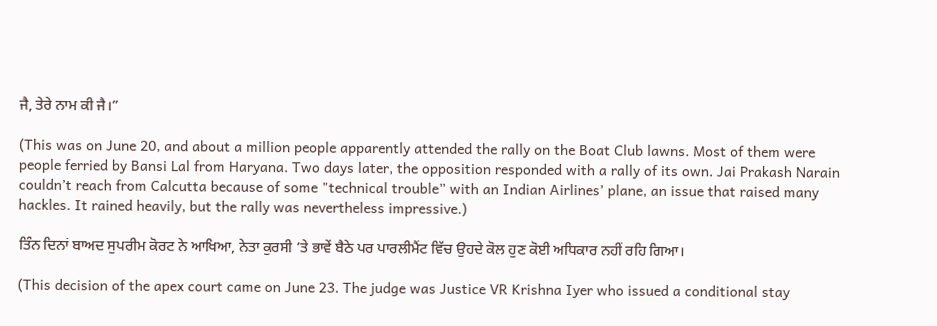ਜੈ, ਤੇਰੇ ਨਾਮ ਕੀ ਜੈ।”

(This was on June 20, and about a million people apparently attended the rally on the Boat Club lawns. Most of them were people ferried by Bansi Lal from Haryana. Two days later, the opposition responded with a rally of its own. Jai Prakash Narain couldn’t reach from Calcutta because of some "technical trouble” with an Indian Airlines’ plane, an issue that raised many hackles. It rained heavily, but the rally was nevertheless impressive.)

ਤਿੰਨ ਦਿਨਾਂ ਬਾਅਦ ਸੁਪਰੀਮ ਕੋਰਟ ਨੇ ਆਖਿਆ, ਨੇਤਾ ਕੁਰਸੀ ’ਤੇ ਭਾਵੇਂ ਬੈਠੇ ਪਰ ਪਾਰਲੀਮੈਂਟ ਵਿੱਚ ਉਹਦੇ ਕੋਲ ਹੁਣ ਕੋਈ ਅਧਿਕਾਰ ਨਹੀਂ ਰਹਿ ਗਿਆ।

(This decision of the apex court came on June 23. The judge was Justice VR Krishna Iyer who issued a conditional stay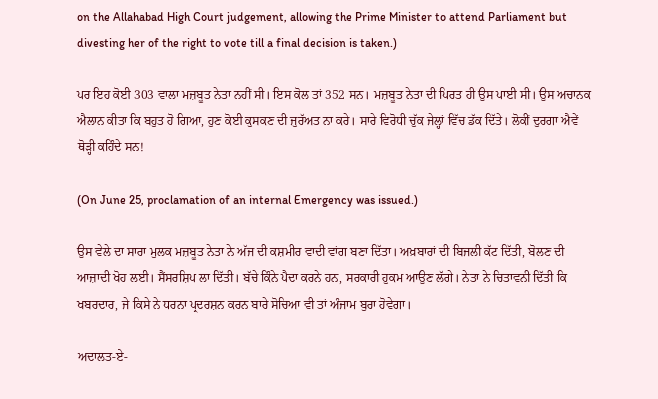on the Allahabad High Court judgement, allowing the Prime Minister to attend Parliament but divesting her of the right to vote till a final decision is taken.)

ਪਰ ਇਹ ਕੋਈ 303 ਵਾਲਾ ਮਜ਼ਬੂਤ ਨੇਤਾ ਨਹੀਂ ਸੀ। ਇਸ ਕੋਲ ਤਾਂ 352 ਸਨ। ਮਜ਼ਬੂਤ ਨੇਤਾ ਦੀ ਪਿਰਤ ਹੀ ਉਸ ਪਾਈ ਸੀ। ਉਸ ਅਚਾਨਕ ਐਲਾਨ ਕੀਤਾ ਕਿ ਬਹੁਤ ਹੋ ਗਿਆ, ਹੁਣ ਕੋਈ ਕੁਸਕਣ ਦੀ ਜੁਰੱਅਤ ਨਾ ਕਰੇ। ਸਾਰੇ ਵਿਰੋਧੀ ਚੁੱਕ ਜੇਲ੍ਹਾਂ ਵਿੱਚ ਡੱਕ ਦਿੱਤੇ। ਲੋਕੀਂ ਦੁਰਗਾ ਐਵੇਂ ਥੋੜ੍ਹੀ ਕਹਿੰਦੇ ਸਨ!

(On June 25, proclamation of an internal Emergency was issued.)

ਉਸ ਵੇਲੇ ਦਾ ਸਾਰਾ ਮੁਲਕ ਮਜ਼ਬੂਤ ਨੇਤਾ ਨੇ ਅੱਜ ਦੀ ਕਸ਼ਮੀਰ ਵਾਦੀ ਵਾਂਗ ਬਣਾ ਦਿੱਤਾ। ਅਖ਼ਬਾਰਾਂ ਦੀ ਬਿਜਲੀ ਕੱਟ ਦਿੱਤੀ, ਬੋਲਣ ਦੀ ਆਜ਼ਾਦੀ ਖੋਹ ਲਈ। ਸੈਂਸਰਸ਼ਿਪ ਲਾ ਦਿੱਤੀ। ਬੱਚੇ ਕਿੰਨੇ ਪੈਦਾ ਕਰਨੇ ਹਨ, ਸਰਕਾਰੀ ਹੁਕਮ ਆਉਣ ਲੱਗੇ। ਨੇਤਾ ਨੇ ਚਿਤਾਵਨੀ ਦਿੱਤੀ ਕਿ ਖਬਰਦਾਰ, ਜੇ ਕਿਸੇ ਨੇ ਧਰਨਾ ਪ੍ਰਦਰਸ਼ਨ ਕਰਨ ਬਾਰੇ ਸੋਚਿਆ ਵੀ ਤਾਂ ਅੰਜਾਮ ਬੁਰਾ ਹੋਵੇਗਾ।

ਅਦਾਲਤ-ਏ-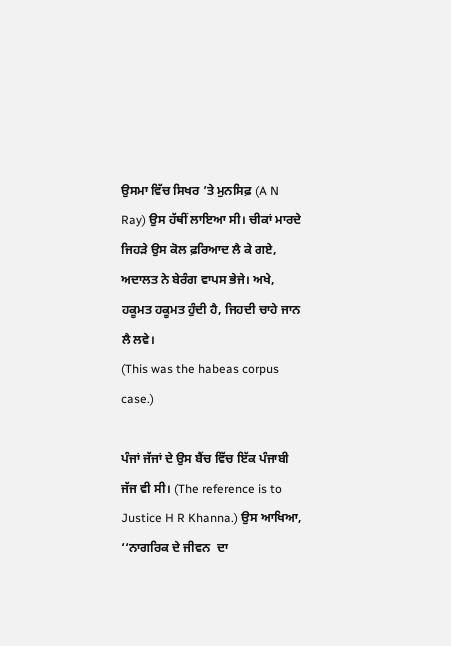ਉਸਮਾ ਵਿੱਚ ਸਿਖਰ ’ਤੇ ਮੁਨਸਿਫ਼ (A N Ray) ਉਸ ਹੱਥੀਂ ਲਾਇਆ ਸੀ। ਚੀਕਾਂ ਮਾਰਦੇ ਜਿਹੜੇ ਉਸ ਕੋਲ ਫ਼ਰਿਆਦ ਲੈ ਕੇ ਗਏ, ਅਦਾਲਤ ਨੇ ਬੇਰੰਗ ਵਾਪਸ ਭੇਜੇ। ਅਖੇ, ਹਕੂਮਤ ਹਕੂਮਤ ਹੁੰਦੀ ਹੈ, ਜਿਹਦੀ ਚਾਹੇ ਜਾਨ ਲੈ ਲਵੇ।
(This was the habeas corpus case.)

ਪੰਜਾਂ ਜੱਜਾਂ ਦੇ ਉਸ ਬੈਂਚ ਵਿੱਚ ਇੱਕ ਪੰਜਾਬੀ ਜੱਜ ਵੀ ਸੀ। (The reference is to Justice H R Khanna.) ਉਸ ਆਖਿਆ, ‘‘ਨਾਗਰਿਕ ਦੇ ਜੀਵਨ  ਦਾ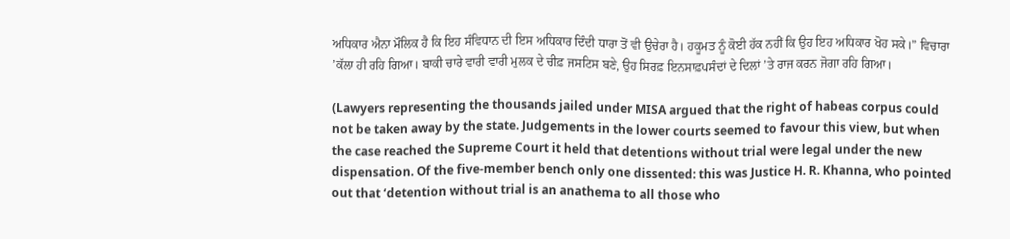ਅਧਿਕਾਰ ਐਨਾ ਮੌਲਿਕ ਹੈ ਕਿ ਇਹ ਸੰਵਿਧਾਨ ਦੀ ਇਸ ਅਧਿਕਾਰ ਦਿੰਦੀ ਧਾਰਾ ਤੋਂ ਵੀ ਉਚੇਰਾ ਹੈ। ਹਕੂਮਤ ਨੂੰ ਕੋਈ ਹੱਕ ਨਹੀਂ ਕਿ ਉਹ ਇਹ ਅਧਿਕਾਰ ਖੋਹ ਸਕੇ।” ਵਿਚਾਰਾ ’ਕੱਲਾ ਹੀ ਰਹਿ ਗਿਆ। ਬਾਕੀ ਚਾਰੇ ਵਾਰੀ ਵਾਰੀ ਮੁਲਕ ਦੇ ਚੀਫ਼ ਜਸਟਿਸ ਬਣੇ, ਉਹ ਸਿਰਫ਼ ਇਨਸਾਫ਼ਪਸੰਦਾਂ ਦੇ ਦਿਲਾਂ ’ਤੇ ਰਾਜ ਕਰਨ ਜੋਗਾ ਰਹਿ ਗਿਆ।

(Lawyers representing the thousands jailed under MISA argued that the right of habeas corpus could not be taken away by the state. Judgements in the lower courts seemed to favour this view, but when the case reached the Supreme Court it held that detentions without trial were legal under the new dispensation. Of the five-member bench only one dissented: this was Justice H. R. Khanna, who pointed out that ‘detention without trial is an anathema to all those who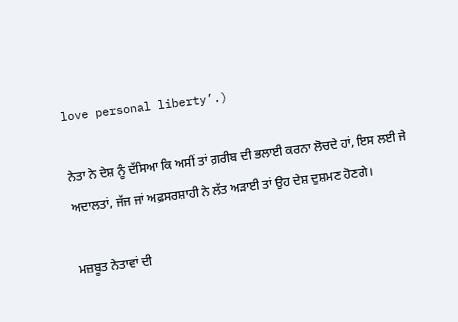love personal liberty’.)

ਨੇਤਾ ਨੇ ਦੇਸ਼ ਨੂੰ ਦੱਸਿਆ ਕਿ ਅਸੀਂ ਤਾਂ ਗ਼ਰੀਬ ਦੀ ਭਲਾਈ ਕਰਨਾ ਲੋਚਦੇ ਹਾਂ, ਇਸ ਲਈ ਜੇ ਅਦਾਲਤਾਂ, ਜੱਜ ਜਾਂ ਅਫ਼ਸਰਸ਼ਾਹੀ ਨੇ ਲੱਤ ਅੜਾਈ ਤਾਂ ਉਹ ਦੇਸ਼ ਦੁਸ਼ਮਣ ਹੋਣਗੇ।

ਮਜ਼ਬੂਤ ਨੇਤਾਵਾਂ ਦੀ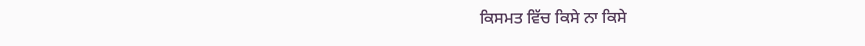ਕਿਸਮਤ ਵਿੱਚ ਕਿਸੇ ਨਾ ਕਿਸੇ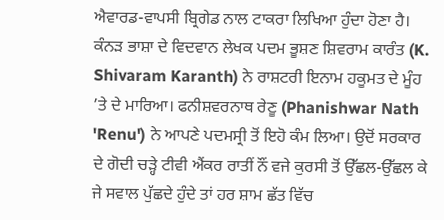ਐਵਾਰਡ-ਵਾਪਸੀ ਬ੍ਰਿਗੇਡ ਨਾਲ ਟਾਕਰਾ ਲਿਖਿਆ ਹੁੰਦਾ ਹੋਣਾ ਹੈ। ਕੰਨੜ ਭਾਸ਼ਾ ਦੇ ਵਿਦਵਾਨ ਲੇਖਕ ਪਦਮ ਭੂਸ਼ਣ ਸ਼ਿਵਰਾਮ ਕਾਰੰਤ (K. Shivaram Karanth) ਨੇ ਰਾਸ਼ਟਰੀ ਇਨਾਮ ਹਕੂਮਤ ਦੇ ਮੂੰਹ ’ਤੇ ਦੇ ਮਾਰਿਆ। ਫਨੀਸ਼ਵਰਨਾਥ ਰੇਣੂ (Phanishwar Nath 'Renu') ਨੇ ਆਪਣੇ ਪਦਮਸ੍ਰੀ ਤੋਂ ਇਹੋ ਕੰਮ ਲਿਆ। ਉਦੋਂ ਸਰਕਾਰ ਦੇ ਗੋਦੀ ਚੜ੍ਹੇ ਟੀਵੀ ਐਂਕਰ ਰਾਤੀਂ ਨੌਂ ਵਜੇ ਕੁਰਸੀ ਤੋਂ ਉੱਛਲ-ਉੱਛਲ ਕੇ ਜੇ ਸਵਾਲ ਪੁੱਛਦੇ ਹੁੰਦੇ ਤਾਂ ਹਰ ਸ਼ਾਮ ਛੱਤ ਵਿੱਚ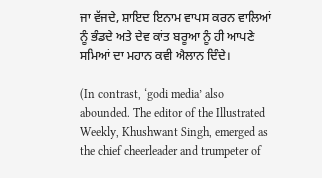ਜਾ ਵੱਜਦੇ, ਸ਼ਾਇਦ ਇਨਾਮ ਵਾਪਸ ਕਰਨ ਵਾਲਿਆਂ ਨੂੰ ਭੰਡਦੇ ਅਤੇ ਦੇਵ ਕਾਂਤ ਬਰੂਆ ਨੂੰ ਹੀ ਆਪਣੇ ਸਮਿਆਂ ਦਾ ਮਹਾਨ ਕਵੀ ਐਲਾਨ ਦਿੰਦੇ।

(In contrast, ‘godi media’ also abounded. The editor of the Illustrated Weekly, Khushwant Singh, emerged as the chief cheerleader and trumpeter of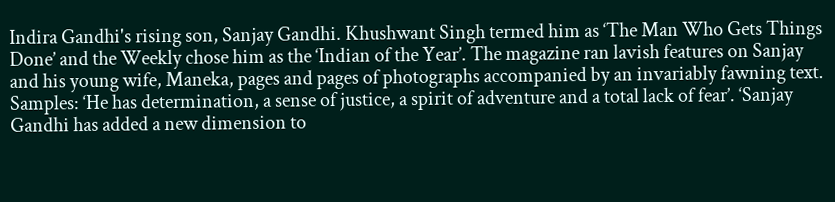Indira Gandhi's rising son, Sanjay Gandhi. Khushwant Singh termed him as ‘The Man Who Gets Things Done’ and the Weekly chose him as the ‘Indian of the Year’. The magazine ran lavish features on Sanjay and his young wife, Maneka, pages and pages of photographs accompanied by an invariably fawning text. Samples: ‘He has determination, a sense of justice, a spirit of adventure and a total lack of fear’. ‘Sanjay Gandhi has added a new dimension to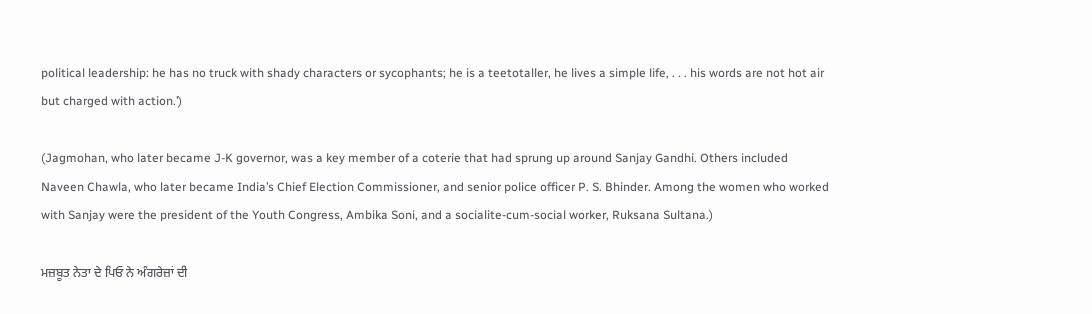political leadership: he has no truck with shady characters or sycophants; he is a teetotaller, he lives a simple life, . . . his words are not hot air but charged with action.’)

(Jagmohan, who later became J-K governor, was a key member of a coterie that had sprung up around Sanjay Gandhi. Others included Naveen Chawla, who later became India’s Chief Election Commissioner, and senior police officer P. S. Bhinder. Among the women who worked with Sanjay were the president of the Youth Congress, Ambika Soni, and a socialite-cum-social worker, Ruksana Sultana.)

ਮਜ਼ਬੂਤ ਨੇਤਾ ਦੇ ਪਿਓ ਨੇ ਅੰਗਰੇਜ਼ਾਂ ਦੀ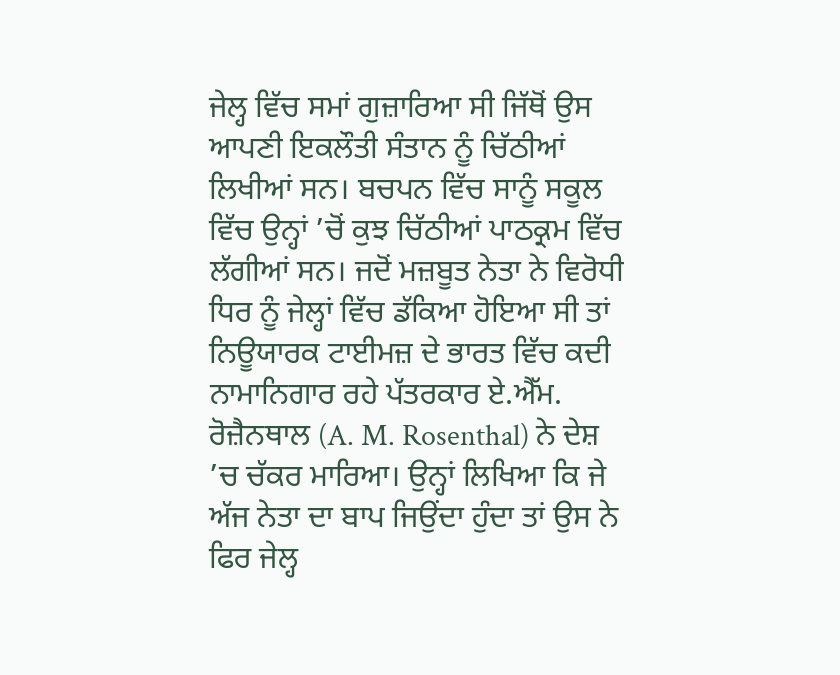ਜੇਲ੍ਹ ਵਿੱਚ ਸਮਾਂ ਗੁਜ਼ਾਰਿਆ ਸੀ ਜਿੱਥੋਂ ਉਸ ਆਪਣੀ ਇਕਲੌਤੀ ਸੰਤਾਨ ਨੂੰ ਚਿੱਠੀਆਂ ਲਿਖੀਆਂ ਸਨ। ਬਚਪਨ ਵਿੱਚ ਸਾਨੂੰ ਸਕੂਲ ਵਿੱਚ ਉਨ੍ਹਾਂ ’ਚੋਂ ਕੁਝ ਚਿੱਠੀਆਂ ਪਾਠਕ੍ਰਮ ਵਿੱਚ ਲੱਗੀਆਂ ਸਨ। ਜਦੋਂ ਮਜ਼ਬੂਤ ਨੇਤਾ ਨੇ ਵਿਰੋਧੀ ਧਿਰ ਨੂੰ ਜੇਲ੍ਹਾਂ ਵਿੱਚ ਡੱਕਿਆ ਹੋਇਆ ਸੀ ਤਾਂ ਨਿਊਯਾਰਕ ਟਾਈਮਜ਼ ਦੇ ਭਾਰਤ ਵਿੱਚ ਕਦੀ ਨਾਮਾਨਿਗਾਰ ਰਹੇ ਪੱਤਰਕਾਰ ਏ.ਐੱਮ. ਰੋਜ਼ੈਨਥਾਲ (A. M. Rosenthal) ਨੇ ਦੇਸ਼ ’ਚ ਚੱਕਰ ਮਾਰਿਆ। ਉਨ੍ਹਾਂ ਲਿਖਿਆ ਕਿ ਜੇ ਅੱਜ ਨੇਤਾ ਦਾ ਬਾਪ ਜਿਉਂਦਾ ਹੁੰਦਾ ਤਾਂ ਉਸ ਨੇ ਫਿਰ ਜੇਲ੍ਹ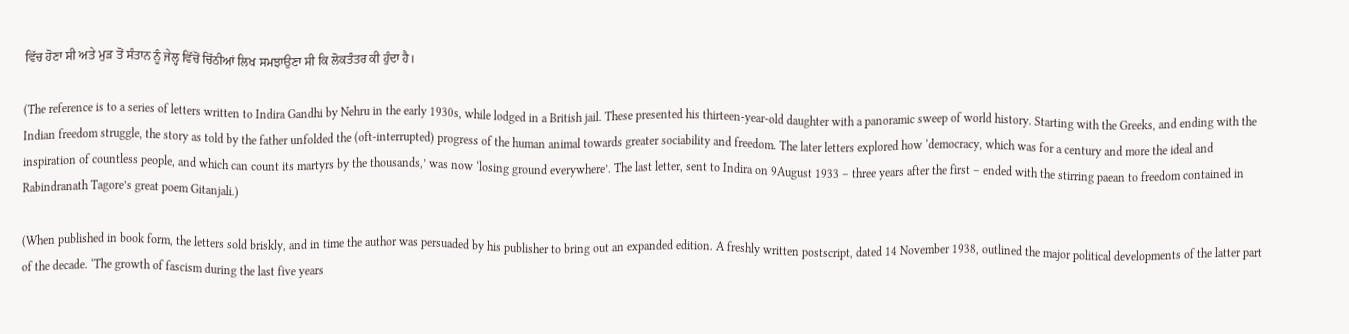ਵਿੱਚ ਹੋਣਾ ਸੀ ਅਤੇ ਮੁੜ ਤੋਂ ਸੰਤਾਨ ਨੂੰ ਜੇਲ੍ਹ ਵਿੱਚੋਂ ਚਿੱਠੀਆਂ ਲਿਖ ਸਮਝਾਉਣਾ ਸੀ ਕਿ ਲੋਕਤੰਤਰ ਕੀ ਹੁੰਦਾ ਹੈ।

(The reference is to a series of letters written to Indira Gandhi by Nehru in the early 1930s, while lodged in a British jail. These presented his thirteen-year-old daughter with a panoramic sweep of world history. Starting with the Greeks, and ending with the Indian freedom struggle, the story as told by the father unfolded the (oft-interrupted) progress of the human animal towards greater sociability and freedom. The later letters explored how ‘democracy, which was for a century and more the ideal and inspiration of countless people, and which can count its martyrs by the thousands,’ was now ‘losing ground everywhere’. The last letter, sent to Indira on 9August 1933 – three years after the first – ended with the stirring paean to freedom contained in Rabindranath Tagore’s great poem Gitanjali.)

(When published in book form, the letters sold briskly, and in time the author was persuaded by his publisher to bring out an expanded edition. A freshly written postscript, dated 14 November 1938, outlined the major political developments of the latter part of the decade. ‘The growth of fascism during the last five years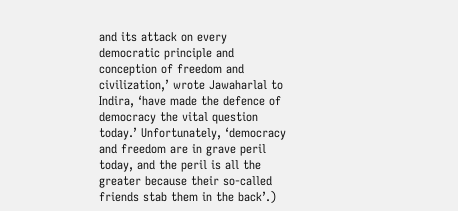and its attack on every democratic principle and conception of freedom and civilization,’ wrote Jawaharlal to Indira, ‘have made the defence of democracy the vital question today.’ Unfortunately, ‘democracy and freedom are in grave peril today, and the peril is all the greater because their so-called friends stab them in the back’.)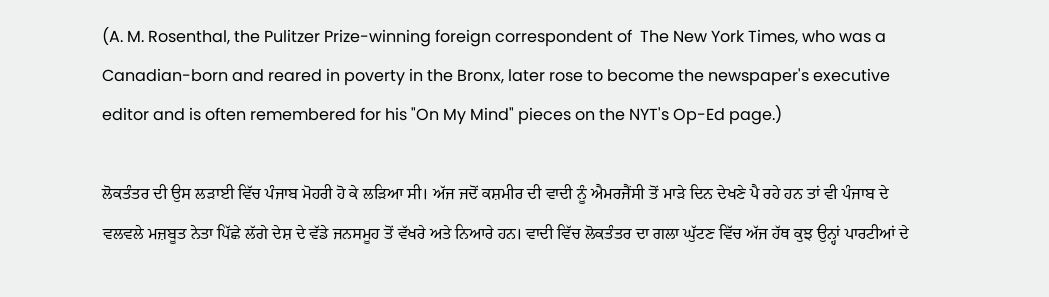(A. M. Rosenthal, the Pulitzer Prize-winning foreign correspondent of  The New York Times, who was a Canadian-born and reared in poverty in the Bronx, later rose to become the newspaper's executive editor and is often remembered for his "On My Mind" pieces on the NYT's Op-Ed page.)

ਲੋਕਤੰਤਰ ਦੀ ਉਸ ਲੜਾਈ ਵਿੱਚ ਪੰਜਾਬ ਮੋਹਰੀ ਹੋ ਕੇ ਲੜਿਆ ਸੀ। ਅੱਜ ਜਦੋਂ ਕਸ਼ਮੀਰ ਦੀ ਵਾਦੀ ਨੂੰ ਐਮਰਜੈਂਸੀ ਤੋਂ ਮਾੜੇ ਦਿਨ ਦੇਖਣੇ ਪੈ ਰਹੇ ਹਨ ਤਾਂ ਵੀ ਪੰਜਾਬ ਦੇ ਵਲਵਲੇ ਮਜ਼ਬੂਤ ਨੇਤਾ ਪਿੱਛੇ ਲੱਗੇ ਦੇਸ਼ ਦੇ ਵੱਡੇ ਜਨਸਮੂਹ ਤੋਂ ਵੱਖਰੇ ਅਤੇ ਨਿਆਰੇ ਹਨ। ਵਾਦੀ ਵਿੱਚ ਲੋਕਤੰਤਰ ਦਾ ਗਲਾ ਘੁੱਟਣ ਵਿੱਚ ਅੱਜ ਹੱਥ ਕੁਝ ਉਨ੍ਹਾਂ ਪਾਰਟੀਆਂ ਦੇ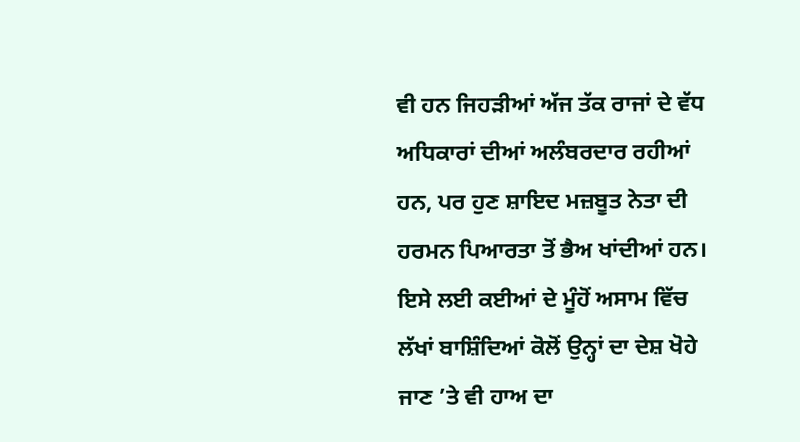ਵੀ ਹਨ ਜਿਹੜੀਆਂ ਅੱਜ ਤੱਕ ਰਾਜਾਂ ਦੇ ਵੱਧ ਅਧਿਕਾਰਾਂ ਦੀਆਂ ਅਲੰਬਰਦਾਰ ਰਹੀਆਂ ਹਨ, ਪਰ ਹੁਣ ਸ਼ਾਇਦ ਮਜ਼ਬੂਤ ਨੇਤਾ ਦੀ ਹਰਮਨ ਪਿਆਰਤਾ ਤੋਂ ਭੈਅ ਖਾਂਦੀਆਂ ਹਨ। ਇਸੇ ਲਈ ਕਈਆਂ ਦੇ ਮੂੰਹੋਂ ਅਸਾਮ ਵਿੱਚ ਲੱਖਾਂ ਬਾਸ਼ਿੰਦਿਆਂ ਕੋਲੋਂ ਉਨ੍ਹਾਂ ਦਾ ਦੇਸ਼ ਖੋਹੇ ਜਾਣ ’ਤੇ ਵੀ ਹਾਅ ਦਾ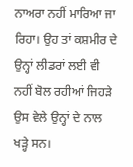ਨਾਅਰਾ ਨਹੀਂ ਮਾਰਿਆ ਜਾ ਰਿਹਾ। ਉਹ ਤਾਂ ਕਸ਼ਮੀਰ ਦੇ ਉਨ੍ਹਾਂ ਲੀਡਰਾਂ ਲਈ ਵੀ ਨਹੀਂ ਬੋਲ ਰਹੀਆਂ ਜਿਹੜੇ ਉਸ ਵੇਲੇ ਉਨ੍ਹਾਂ ਦੇ ਨਾਲ ਖੜ੍ਹੇ ਸਨ।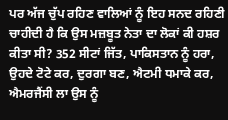ਪਰ ਅੱਜ ਚੁੱਪ ਰਹਿਣ ਵਾਲਿਆਂ ਨੂੰ ਇਹ ਸਨਦ ਰਹਿਣੀ ਚਾਹੀਦੀ ਹੈ ਕਿ ਉਸ ਮਜ਼ਬੂਤ ਨੇਤਾ ਦਾ ਲੋਕਾਂ ਕੀ ਹਸ਼ਰ ਕੀਤਾ ਸੀ? 352 ਸੀਟਾਂ ਜਿੱਤ, ਪਾਕਿਸਤਾਨ ਨੂੰ ਹਰਾ, ਉਹਦੇ ਟੋਟੇ ਕਰ, ਦੁਰਗਾ ਬਣ, ਐਟਮੀ ਧਮਾਕੇ ਕਰ, ਐਮਰਜੈਂਸੀ ਲਾ ਉਸ ਨੂੰ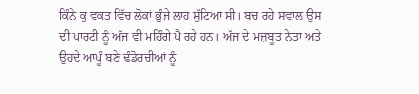ਕਿੰਨੇ ਕੁ ਵਕਤ ਵਿੱਚ ਲੋਕਾਂ ਭੁੰਜੇ ਲਾਹ ਸੁੱਟਿਆ ਸੀ। ਬਚ ਰਹੇ ਸਵਾਲ ਉਸ ਦੀ ਪਾਰਟੀ ਨੂੰ ਅੱਜ ਵੀ ਮਹਿੰਗੇ ਪੈ ਰਹੇ ਹਨ। ਅੱਜ ਦੇ ਮਜ਼ਬੂਤ ਨੇਤਾ ਅਤੇ ਉਹਦੇ ਆਪੂੰ ਬਣੇ ਢੰਡੋਰਚੀਆਂ ਨੂੰ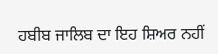ਹਬੀਬ ਜਾਲਿਬ ਦਾ ਇਹ ਸ਼ਿਅਰ ਨਹੀਂ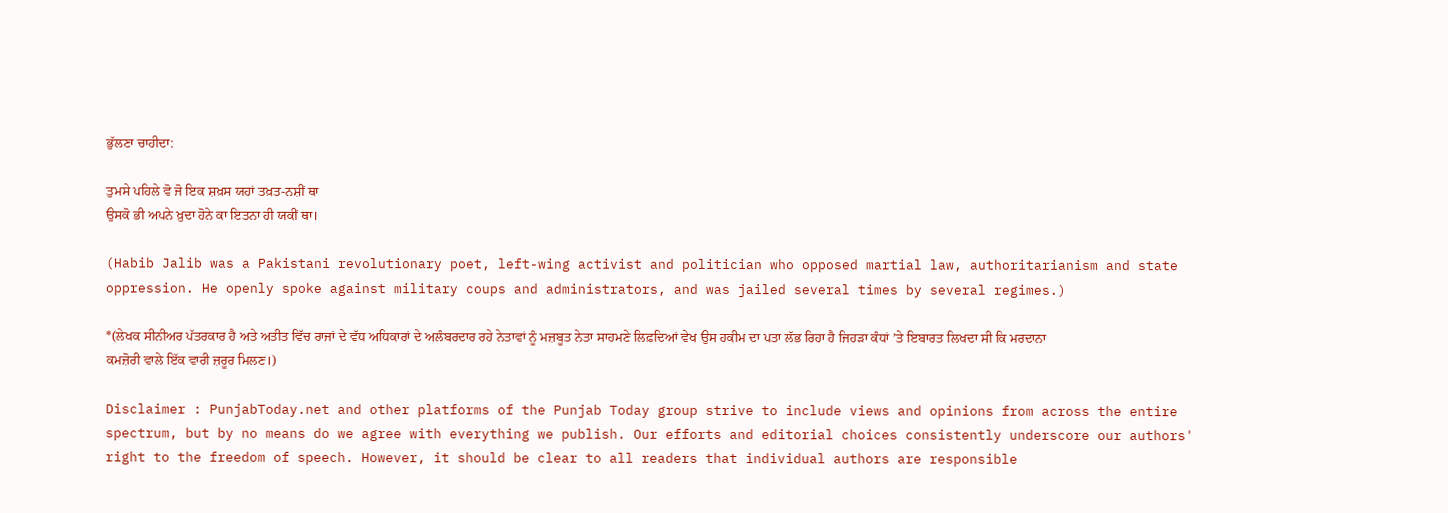ਭੁੱਲਣਾ ਚਾਹੀਦਾ:

ਤੁਮਸੇ ਪਹਿਲੇ ਵੋ ਜੋ ਇਕ ਸ਼ਖ਼ਸ ਯਹਾਂ ਤਖ਼ਤ-ਨਸ਼ੀਂ ਥਾ
ਉਸਕੋ ਭੀ ਅਪਨੇ ਖ਼ੁਦਾ ਹੋਨੇ ਕਾ ਇਤਨਾ ਹੀ ਯਕੀਂ ਥਾ।

(Habib Jalib was a Pakistani revolutionary poet, left-wing activist and politician who opposed martial law, authoritarianism and state oppression. He openly spoke against military coups and administrators, and was jailed several times by several regimes.)

*(ਲੇਖਕ ਸੀਨੀਅਰ ਪੱਤਰਕਾਰ ਹੈ ਅਤੇ ਅਤੀਤ ਵਿੱਚ ਰਾਜਾਂ ਦੇ ਵੱਧ ਅਧਿਕਾਰਾਂ ਦੇ ਅਲੰਬਰਦਾਰ ਰਹੇ ਨੇਤਾਵਾਂ ਨੂੰ ਮਜ਼ਬੂਤ ਨੇਤਾ ਸਾਹਮਣੇ ਲਿਫ਼ਦਿਆਂ ਵੇਖ ਉਸ ਹਕੀਮ ਦਾ ਪਤਾ ਲੱਭ ਰਿਹਾ ਹੈ ਜਿਹੜਾ ਕੰਧਾਂ ’ਤੇ ਇਬਾਰਤ ਲਿਖਦਾ ਸੀ ਕਿ ਮਰਦਾਨਾ ਕਮਜ਼ੋਰੀ ਵਾਲੇ ਇੱਕ ਵਾਰੀ ਜ਼ਰੂਰ ਮਿਲਣ।)

Disclaimer : PunjabToday.net and other platforms of the Punjab Today group strive to include views and opinions from across the entire spectrum, but by no means do we agree with everything we publish. Our efforts and editorial choices consistently underscore our authors' right to the freedom of speech. However, it should be clear to all readers that individual authors are responsible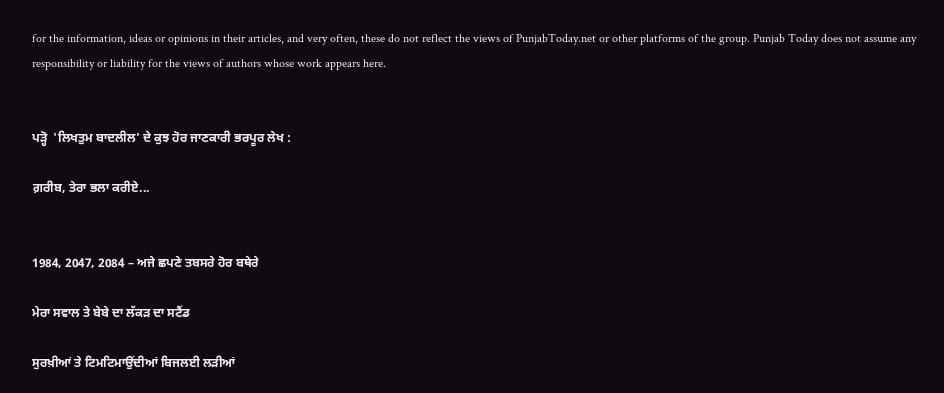for the information, ideas or opinions in their articles, and very often, these do not reflect the views of PunjabToday.net or other platforms of the group. Punjab Today does not assume any responsibility or liability for the views of authors whose work appears here.


ਪੜ੍ਹੋ  'ਲਿਖਤੁਮ ਬਾਦਲੀਲ' ਦੇ ਕੁਝ ਹੋਰ ਜਾਣਕਾਰੀ ਭਰਪੂਰ ਲੇਖ :

ਗ਼ਰੀਬ, ਤੇਰਾ ਭਲਾ ਕਰੀਏ...


1984, 2047, 2084 – ਅਜੇ ਛਪਣੇ ਤਬਸਰੇ ਹੋਰ ਬਥੇਰੇ

ਮੇਰਾ ਸਵਾਲ ਤੇ ਬੇਬੇ ਦਾ ਲੱਕੜ ਦਾ ਸਟੈਂਡ

ਸੁਰਖ਼ੀਆਂ ਤੇ ਟਿਮਟਿਮਾਉਂਦੀਆਂ ਬਿਜਲਈ ਲੜੀਆਂ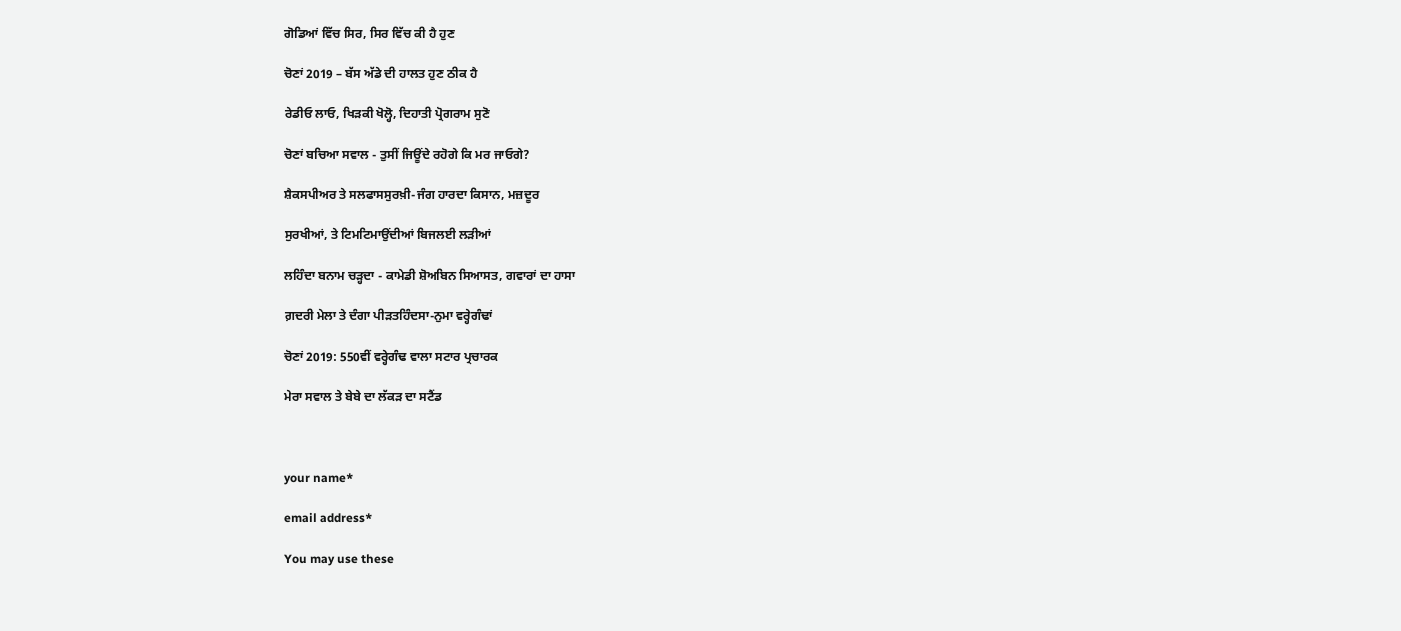ਗੋਡਿਆਂ ਵਿੱਚ ਸਿਰ, ਸਿਰ ਵਿੱਚ ਕੀ ਹੈ ਹੁਣ

ਚੋਣਾਂ 2019 – ਬੱਸ ਅੱਡੇ ਦੀ ਹਾਲਤ ਹੁਣ ਠੀਕ ਹੈ

ਰੇਡੀਓ ਲਾਓ, ਖਿੜਕੀ ਖੋਲ੍ਹੋ, ਦਿਹਾਤੀ ਪ੍ਰੋਗਰਾਮ ਸੁਣੋ

ਚੋਣਾਂ ਬਚਿਆ ਸਵਾਲ - ਤੁਸੀਂ ਜਿਊਂਦੇ ਰਹੋਗੇ ਕਿ ਮਰ ਜਾਓਗੇ?

ਸ਼ੈਕਸਪੀਅਰ ਤੇ ਸਲਫਾਸਸੁਰਖ਼ੀ-ਜੰਗ ਹਾਰਦਾ ਕਿਸਾਨ, ਮਜ਼ਦੂਰ

ਸੁਰਖੀਆਂ, ਤੇ ਟਿਮਟਿਮਾਉਂਦੀਆਂ ਬਿਜਲਈ ਲੜੀਆਂ

ਲਹਿੰਦਾ ਬਨਾਮ ਚੜ੍ਹਦਾ - ਕਾਮੇਡੀ ਸ਼ੋਅਬਿਨ ਸਿਆਸਤ, ਗਵਾਰਾਂ ਦਾ ਹਾਸਾ

ਗ਼ਦਰੀ ਮੇਲਾ ਤੇ ਦੰਗਾ ਪੀੜਤਹਿੰਦਸਾ-ਨੁਮਾ ਵਰ੍ਹੇਗੰਢਾਂ

ਚੋਣਾਂ 2019: 550ਵੀਂ ਵਰ੍ਹੇਗੰਢ ਵਾਲਾ ਸਟਾਰ ਪ੍ਰਚਾਰਕ

ਮੇਰਾ ਸਵਾਲ ਤੇ ਬੇਬੇ ਦਾ ਲੱਕੜ ਦਾ ਸਟੈਂਡ



your name*

email address*

You may use these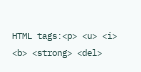HTML tags:<p> <u> <i> <b> <strong> <del>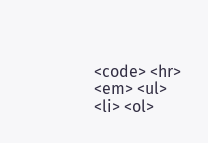<code> <hr> <em> <ul> <li> <ol>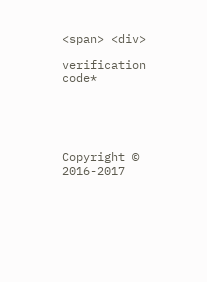<span> <div>

verification code*





Copyright © 2016-2017